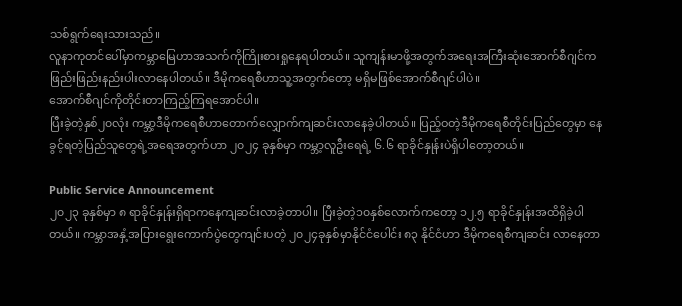သစ်ရွက်ရေးသားသည်။
လူနာကုတင်ပေါ်မှာကမ္ဘာမြေဟာအသက်ကိုကြိုးစားရှုနေရပါတယ်။ သူကျန်းမာဖို့အတွက်အရေးအကြီးဆုံးအောက်စီဂျင်က ဖြည်းဖြည်းနည်းပါးလာနေပါတယ်။ ဒီမိုကရေစီဟာသူ့အတွက်တော့ မရှိမဖြစ်အောက်စီဂျင်ပါပဲ။
အောက်စီဂျင်ကိုတိုင်းတာကြည့်ကြရအောင်ပါ။
ပြီးခဲ့တဲ့နှစ်၂၀လုံး ကမ္ဘာ့ဒီမိုကရေစီဟာတောက်လျှောက်ကျဆင်းလာနေခဲ့ပါတယ်။ ပြည့်ဝတဲ့ဒီမိုကရေစီတိုင်းပြည်တွေမှာ နေခွင့်ရတဲ့ပြည်သူတွေရဲ့အရေအတွက်ဟာ ၂၀၂၄ ခုနှစ်မှာ ကမ္ဘာ့လူဦးရေရဲ့ ၆.၆ ရာခိုင်နှုန်းပဲရှိပါတော့တယ်။

Public Service Announcement
၂၀၂၃ ခုနှစ်မှာ ၈ ရာခိုင်နှုန်းရှိရာကနေကျဆင်းလာခဲ့တာပါ။ ပြီးခဲ့တဲ့၁၀နှစ်လောက်ကတော့ ၁၂.၅ ရာခိုင်နှုန်းအထိရှိခဲ့ပါတယ်။ ကမ္ဘာအနှံ့အပြားရွေးကောက်ပွဲတွေကျင်းပတဲ့ ၂၀၂၄ခုနှစ်မှာနိုင်ငံပေါင်း ၈၃ နိုင်ငံဟာ ဒီမိုကရေစီကျဆင်း လာနေတာ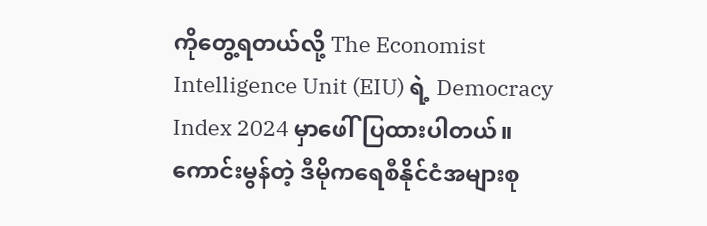ကိုတွေ့ရတယ်လို့ The Economist Intelligence Unit (EIU) ရဲ့ Democracy Index 2024 မှာဖေါ်ပြထားပါတယ်။ ကောင်းမွန်တဲ့ ဒီမိုကရေစီနိုင်ငံအများစု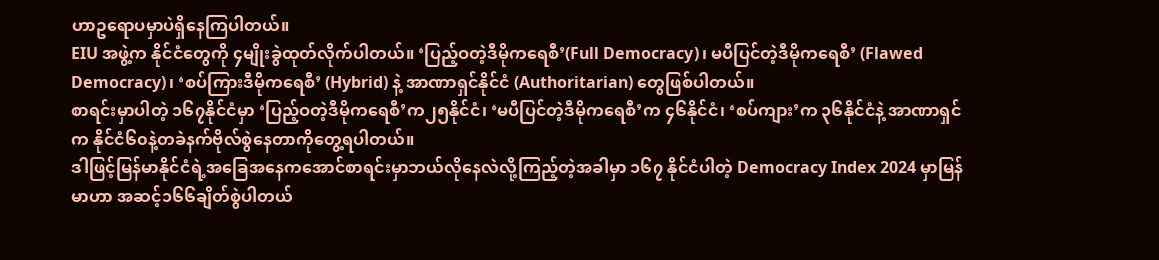ဟာဥရောပမှာပဲရှိနေကြပါတယ်။
EIU အဖွဲ့က နိုင်ငံတွေကို ၄မျိုးခွဲထုတ်လိုက်ပါတယ်။ ‘ပြည့်ဝတဲ့ဒီမိုကရေစီ’(Full Democracy)၊ မပီပြင်တဲ့ဒီမိုကရေစီ’ (Flawed Democracy)၊ ‘စပ်ကြားဒီမိုကရေစီ’ (Hybrid) နဲ့ အာဏာရှင်နိုင်ငံ (Authoritarian) တွေဖြစ်ပါတယ်။
စာရင်းမှာပါတဲ့ ၁၆၇နိုင်ငံမှာ ‘ပြည့်ဝတဲ့ဒီမိုကရေစီ’က၂၅နိုင်ငံ၊ ‘မပီပြင်တဲ့ဒီမိုကရေစီ’က ၄၆နိုင်ငံ၊ ‘စပ်ကျား’က ၃၆နိုင်ငံနဲ့ အာဏာရှင်က နိုင်ငံ၆၀နဲ့တခဲနက်ဗိုလ်စွဲနေတာကိုတွေ့ရပါတယ်။
ဒါဖြင့်မြန်မာနိုင်ငံရဲ့အခြေအနေကအောင်စာရင်းမှာဘယ်လိုနေလဲလို့ကြည့်တဲ့အခါမှာ ၁၆၇ နိုင်ငံပါတဲ့ Democracy Index 2024 မှာမြန်မာဟာ အဆင့်၁၆၆ချိတ်စွဲပါတယ်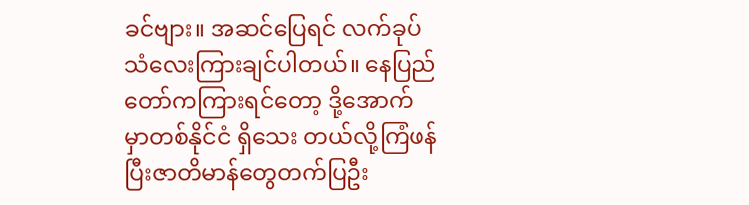ခင်ဗျား။ အဆင်ပြေရင် လက်ခုပ်သံလေးကြားချင်ပါတယ်။ နေပြည်တော်ကကြားရင်တော့ ဒို့အောက်မှာတစ်နိုင်ငံ ရှိသေး တယ်လို့ကြံဖန်ပြီးဇာတိမာန်တွေတက်ပြဦး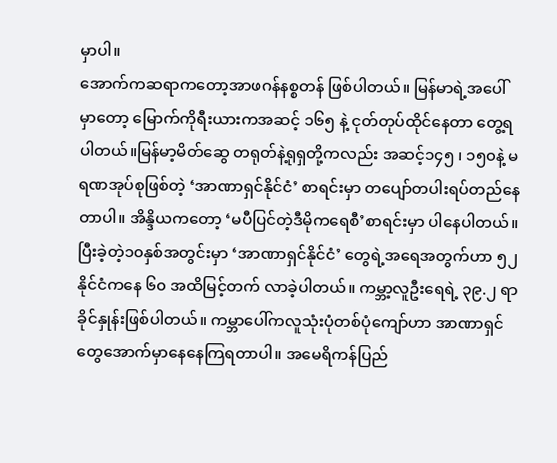မှာပါ။
အောက်ကဆရာကတော့အာဖဂန်နစ္စတန် ဖြစ်ပါတယ်။ မြန်မာရဲ့အပေါ်မှာတော့ မြောက်ကိုရီးယားကအဆင့် ၁၆၅ နဲ့ ငုတ်တုပ်ထိုင်နေတာ တွေ့ရပါတယ်။မြန်မာ့မိတ်ဆွေ တရုတ်နဲ့ရုရှတို့ကလည်း အဆင့်၁၄၅ ၊ ၁၅၀နဲ့ မရဏအုပ်စုဖြစ်တဲ့ ‘အာဏာရှင်နိုင်ငံ’ စာရင်းမှာ တပျော်တပါးရပ်တည်နေတာပါ။ အိန္ဒိယကတော့ ‘မပီပြင်တဲ့ဒီမိုကရေစီ’စာရင်းမှာ ပါနေပါတယ်။
ပြီးခဲ့တဲ့၁၀နှစ်အတွင်းမှာ ‘အာဏာရှင်နိုင်ငံ’ တွေရဲ့အရေအတွက်ဟာ ၅၂ နိုင်ငံကနေ ၆၀ အထိမြင့်တက် လာခဲ့ပါတယ်။ ကမ္ဘာ့လူဦးရေရဲ့ ၃၉.၂ ရာခိုင်နှုန်းဖြစ်ပါတယ်။ ကမ္ဘာပေါ်ကလူသုံးပုံတစ်ပုံကျော်ဟာ အာဏာရှင်တွေအောက်မှာနေနေကြရတာပါ။ အမေရိကန်ပြည်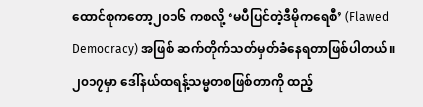ထောင်စုကတော့၂၀၁၆ ကစလို့ ‘မပီပြင်တဲ့ဒီမိုကရေစီ’ (Flawed Democracy) အဖြစ် ဆက်တိုက်သတ်မှတ်ခံနေရတာဖြစ်ပါတယ်။ ၂၀၁၇မှာ ဒေါ်နယ်ထရန့်သမ္မတစဖြစ်တာကို ထည့်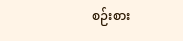စဉ်းစား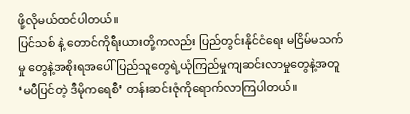ဖို့လိုမယ်ထင်ပါတယ်။
ပြင်သစ် နဲ့ တောင်ကိုရီးယားတို့ကလည်း ပြည်တွင်းနိုင်ငံရေး မငြိမ်မသက်မှု တွေနဲ့အစိုးရအပေါ်ပြည်သူတွေရဲ့ယုံကြည်မှုကျဆင်းလာမှုတွေနဲ့အတူ ‘မပီပြင်တဲ့ ဒီမိုကရေစီ’ တန်းဆင်းဇုံကိုရောက်လာကြပါတယ်။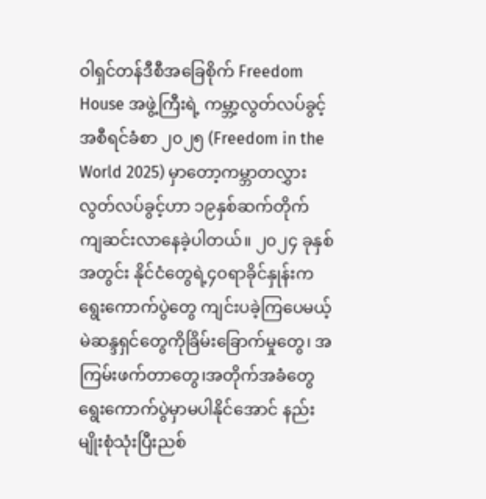ဝါရှင်တန်ဒီစီအခြေစိုက် Freedom House အဖွဲ့ကြီးရဲ့ ကမ္ဘာ့လွတ်လပ်ခွင့် အစီရင်ခံစာ ၂၀၂၅ (Freedom in the World 2025) မှာတော့ကမ္ဘာတလွှား လွတ်လပ်ခွင့်ဟာ ၁၉နှစ်ဆက်တိုက် ကျဆင်းလာနေခဲ့ပါတယ်။ ၂၀၂၄ ခုနှစ်အတွင်း နိုင်ငံတွေရဲ့၄၀ရာခိုင်နှုန်းက ရွေးကောက်ပွဲတွေ ကျင်းပခဲ့ကြပေမယ့် မဲဆန္ဒရှင်တွေကိုခြိမ်းခြောက်မှုတွေ၊ အကြမ်းဖက်တာတွေ၊အတိုက်အခံတွေရွေးကောက်ပွဲမှာမပါနိုင်အောင် နည်းမျိုးစုံသုံးပြီးညစ်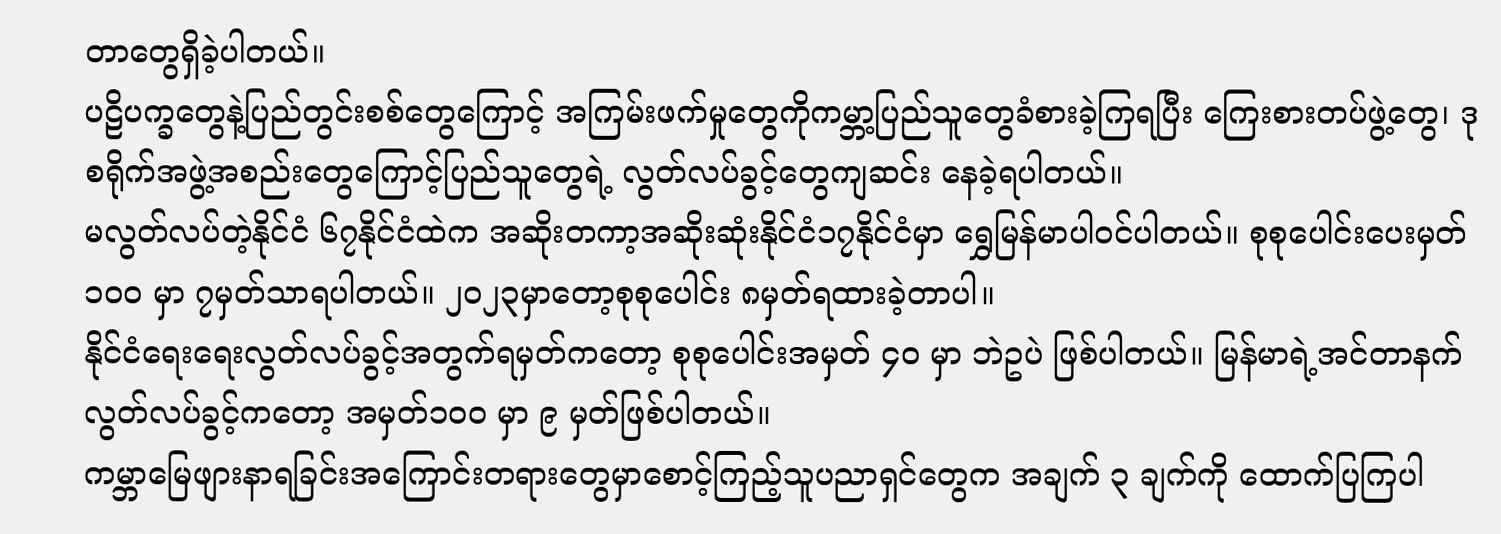တာတွေရှိခဲ့ပါတယ်။
ပဠိပက္ခတွေနဲ့ပြည်တွင်းစစ်တွေကြောင့် အကြမ်းဖက်မှုတွေကိုကမ္ဘာ့ပြည်သူတွေခံစားခဲ့ကြရပြီး ကြေးစားတပ်ဖွဲ့တွေ၊ ဒုစရိုက်အဖွဲ့အစည်းတွေကြောင့်ပြည်သူတွေရဲ့ လွတ်လပ်ခွင့်တွေကျဆင်း နေခဲ့ရပါတယ်။
မလွတ်လပ်တဲ့နိုင်ငံ ၆၇နိုင်ငံထဲက အဆိုးတကာ့အဆိုးဆုံးနိုင်ငံ၁၇နိုင်ငံမှာ ရွှေမြန်မာပါဝင်ပါတယ်။ စုစုပေါင်းပေးမှတ်၁၀၀ မှာ ၇မှတ်သာရပါတယ်။ ၂၀၂၃မှာတော့စုစုပေါင်း ၈မှတ်ရထားခဲ့တာပါ။
နိုင်ငံရေးရေးလွတ်လပ်ခွင့်အတွက်ရမှတ်ကတော့ စုစုပေါင်းအမှတ် ၄၀ မှာ ဘဲဥပဲ ဖြစ်ပါတယ်။ မြန်မာရဲ့အင်တာနက်လွတ်လပ်ခွင့်ကတော့ အမှတ်၁၀၀ မှာ ၉ မှတ်ဖြစ်ပါတယ်။
ကမ္ဘာမြေဖျားနာရခြင်းအကြောင်းတရားတွေမှာစောင့်ကြည့်သူပညာရှင်တွေက အချက် ၃ ချက်ကို ထောက်ပြကြပါ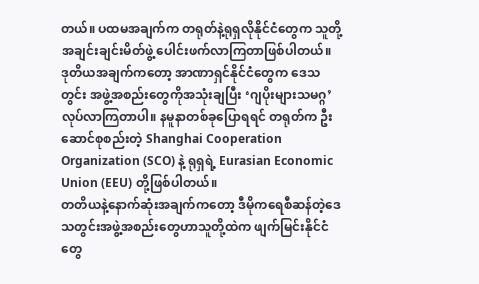တယ်။ ပထမအချက်က တရုတ်နဲ့ရုရှလိုနိုင်ငံတွေက သူတို့အချင်းချင်းမိတ်ဖွဲ့ ပေါင်းဖက်လာကြတာဖြစ်ပါတယ်။
ဒုတိယအချက်ကတော့ အာဏာရှင်နိုင်ငံတွေက ဒေသတွင်း အဖွဲ့အစည်းတွေကိုအသုံးချပြီး ‘ဂျပိုးများသမဂ္ဂ’ လုပ်လာကြတာပါ။ နမူနာတစ်ခုပြောရရင် တရုတ်က ဦးဆောင်စုစည်းတဲ့ Shanghai Cooperation Organization (SCO) နဲ့ ရုရှရဲ့ Eurasian Economic Union (EEU) တို့ဖြစ်ပါတယ်။
တတိယနဲ့နောက်ဆုံးအချက်ကတော့ ဒီမိုကရေစီဆန်တဲ့ဒေသတွင်းအဖွဲ့အစည်းတွေဟာသူတို့ထဲက ဖျက်မြင်းနိုင်ငံတွေ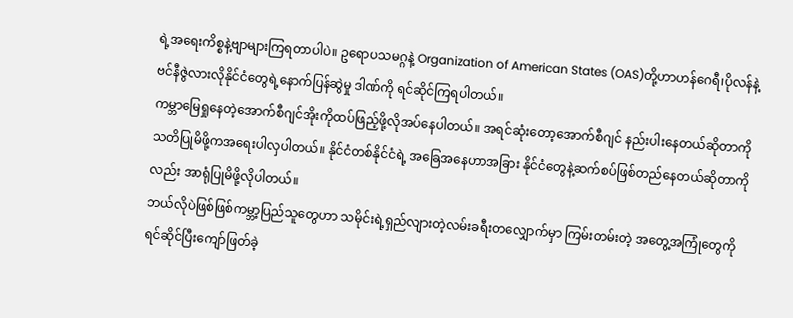ရဲ့အရေးကိစ္စနဲ့ဗျာများကြရတာပါပဲ။ ဥရောပသမဂ္ဂနဲ့ Organization of American States (OAS)တို့ဟာဟန်ဂေရီ၊ပိုလန်နဲ့ ဗင်နီဇွဲလားလိုနိုင်ငံတွေရဲ့နောက်ပြန်ဆွဲမှု ဒါဏ်ကို ရင်ဆိုင်ကြရပါတယ်။
ကမ္ဘာမြေရှုနေတဲ့အောက်စီဂျင်အိုးကိုထပ်ဖြည့်ဖို့လိုအပ်နေပါတယ်။ အရင်ဆုံးတော့အောက်စီဂျင် နည်းပါးနေတယ်ဆိုတာကိုသတိပြုမိဖို့ကအရေးပါလှပါတယ်။ နိုင်ငံတစ်နိုင်ငံရဲ့ အခြေအနေဟာအခြား နိုင်ငံတွေနဲ့ဆက်စပ်ဖြစ်တည်နေတယ်ဆိုတာကိုလည်း အာရုံပြုမိဖို့လိုပါတယ်။
ဘယ်လိုပဲဖြစ်ဖြစ်ကမ္ဘာ့ပြည်သူတွေဟာ သမိုင်းရဲ့ရှည်လျားတဲ့လမ်းခရီးတလျှောက်မှာ ကြမ်းတမ်းတဲ့ အတွေ့အကြုံတွေကိုရင်ဆိုင်ပြီးကျော်ဖြတ်ခဲ့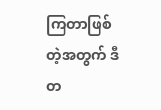ကြတာဖြစ်တဲ့အတွက် ဒီတ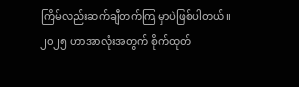ကြိမ်လည်းဆက်ချီတက်ကြ မှာပဲဖြစ်ပါတယ်။
၂၀၂၅ ဟာအာလုံးအတွက် စိုက်ထုတ်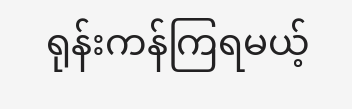ရုန်းကန်ကြရမယ့်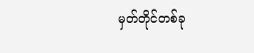မှတ်တိုင်တစ်ခု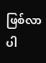ဖြစ်လာပါ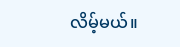လိမ့်မယ်။